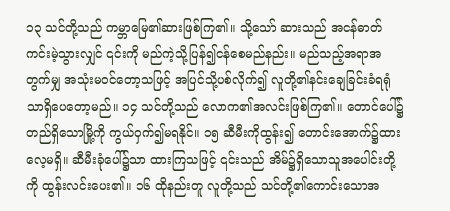၁၃ သင်တို့သည် ကမ္ဘာမြေ၏ဆားဖြစ်ကြ၏။ သို့သော် ဆားသည် အငန်ဓာတ်ကင်းမဲ့သွားလျှင် ၎င်းကို မည်ကဲ့သို့ပြန်၍ငန်စေမည်နည်း။ မည်သည့်အရာအတွက်မျှ အသုံးမဝင်တော့သဖြင့် အပြင်သို့ပစ်လိုက်၍ လူတို့၏နင်းချေခြင်းခံရရုံသာရှိပေတော့မည်။ ၁၄ သင်တို့သည် လောက၏အလင်းဖြစ်ကြ၏။ တောင်ပေါ်၌တည်ရှိသောမြို့ကို ကွယ်ဝှက်၍မရနိုင်။ ၁၅ ဆီမီးကိုထွန်း၍ တောင်းအောက်၌ထားလေ့မရှိ။ ဆီမီးခုံပေါ်၌သာ ထားကြသဖြင့် ၎င်းသည် အိမ်၌ရှိသောသူအပေါင်းတို့ကို ထွန်းလင်းပေး၏။ ၁၆ ထိုနည်းတူ လူတို့သည် သင်တို့၏ကောင်းသောအ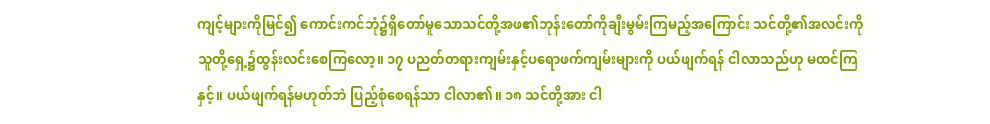ကျင့်များကိုမြင်၍ ကောင်းကင်ဘုံ၌ရှိတော်မူသောသင်တို့အဖ၏ဘုန်းတော်ကိုချီးမွမ်းကြမည့်အကြောင်း သင်တို့၏အလင်းကို သူတို့ရှေ့၌ထွန်းလင်းစေကြလော့။ ၁၇ ပညတ်တရားကျမ်းနှင့်ပရောဖက်ကျမ်းများကို ပယ်ဖျက်ရန် ငါလာသည်ဟု မထင်ကြနှင့်။ ပယ်ဖျက်ရန်မဟုတ်ဘဲ ပြည့်စုံစေရန်သာ ငါလာ၏။ ၁၈ သင်တို့အား ငါ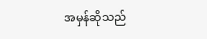အမှန်ဆိုသည်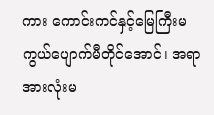ကား ကောင်းကင်နှင့်မြေကြီးမကွယ်ပျောက်မီတိုင်အောင်၊ အရာအားလုံးမ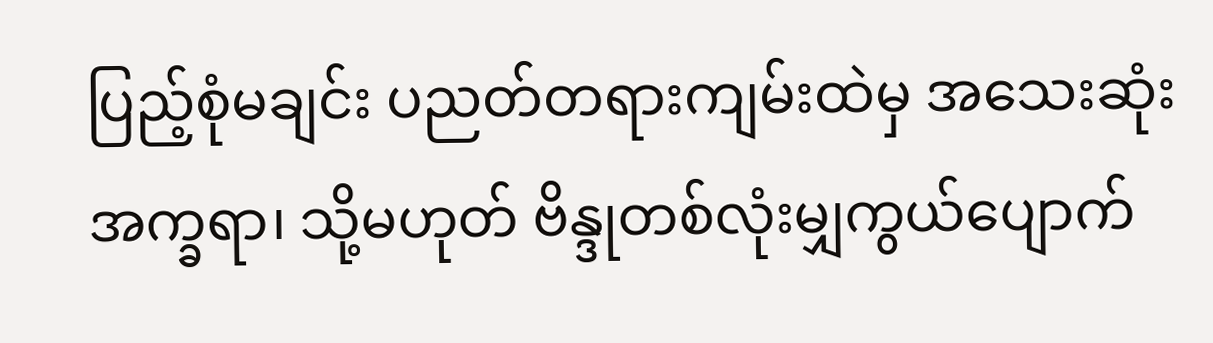ပြည့်စုံမချင်း ပညတ်တရားကျမ်းထဲမှ အသေးဆုံးအက္ခရာ၊ သို့မဟုတ် ဗိန္ဒုတစ်လုံးမျှကွယ်ပျောက်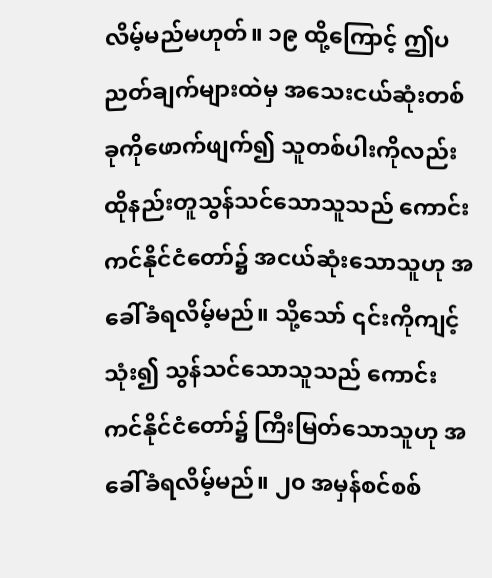လိမ့်မည်မဟုတ်။ ၁၉ ထို့ကြောင့် ဤပညတ်ချက်များထဲမှ အသေးငယ်ဆုံးတစ်ခုကိုဖောက်ဖျက်၍ သူတစ်ပါးကိုလည်း ထိုနည်းတူသွန်သင်သောသူသည် ကောင်းကင်နိုင်ငံတော်၌ အငယ်ဆုံးသောသူဟု အခေါ်ခံရလိမ့်မည်။ သို့သော် ၎င်းကိုကျင့်သုံး၍ သွန်သင်သောသူသည် ကောင်းကင်နိုင်ငံတော်၌ ကြီးမြတ်သောသူဟု အခေါ်ခံရလိမ့်မည်။ ၂၀ အမှန်စင်စစ်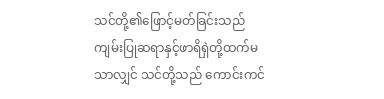သင်တို့၏ဖြောင့်မတ်ခြင်းသည် ကျမ်းပြုဆရာနှင့်ဖာရိရှဲတို့ထက်မသာလျှင် သင်တို့သည် ကောင်းကင်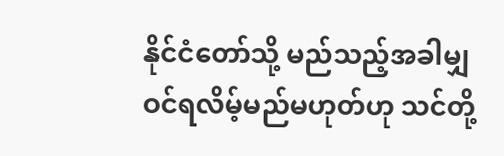နိုင်ငံတော်သို့ မည်သည့်အခါမျှ ဝင်ရလိမ့်မည်မဟုတ်ဟု သင်တို့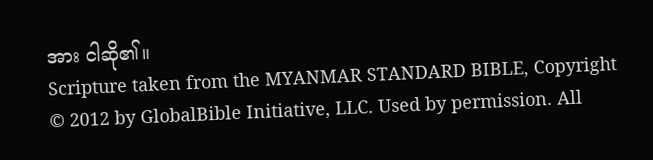အား ငါဆို၏။
Scripture taken from the MYANMAR STANDARD BIBLE, Copyright © 2012 by GlobalBible Initiative, LLC. Used by permission. All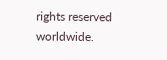rights reserved worldwide.